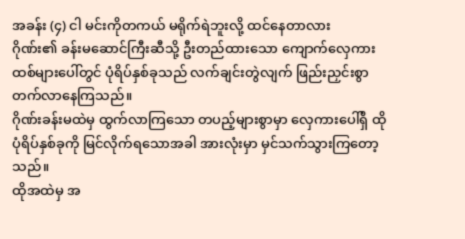အခန်း (၄) ငါ မင်းကိုတကယ် မရိုက်ရဲဘူးလို့ ထင်နေတာလား
ဂိုဏ်း၏ ခန်းမဆောင်ကြီးဆီသို့ ဦးတည်ထားသော ကျောက်လှေကားထစ်များပေါ်တွင် ပုံရိပ်နှစ်ခုသည် လက်ချင်းတွဲလျက် ဖြည်းညှင်းစွာ တက်လာနေကြသည်။
ဂိုဏ်းခန်းမထဲမှ ထွက်လာကြသော တပည့်များစွာမှာ လှေကားပေါ်ရှိ ထိုပုံရိပ်နှစ်ခုကို မြင်လိုက်ရသောအခါ အားလုံးမှာ မှင်သက်သွားကြတော့သည်။
ထိုအထဲမှ အ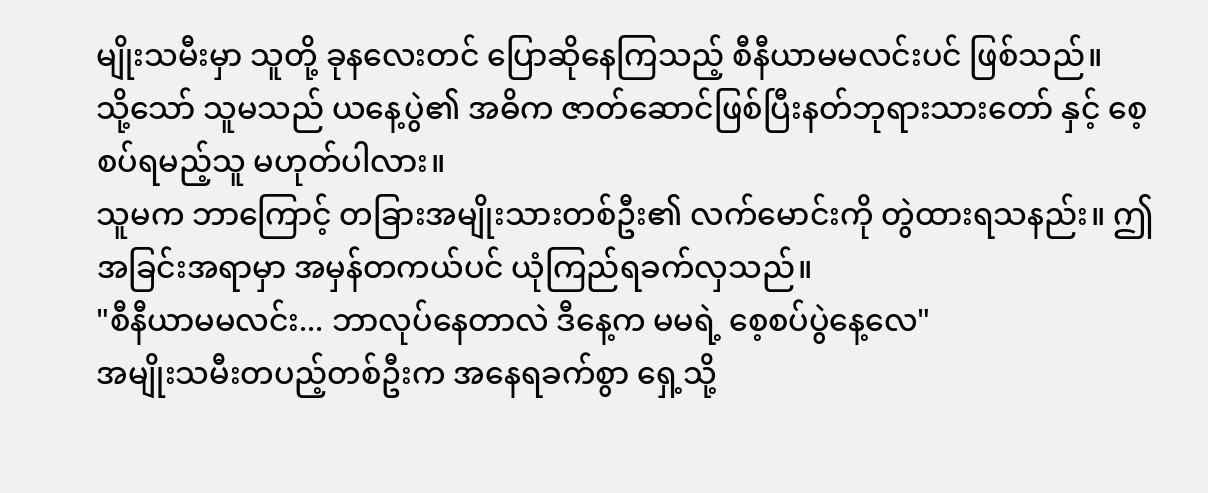မျိုးသမီးမှာ သူတို့ ခုနလေးတင် ပြောဆိုနေကြသည့် စီနီယာမမလင်းပင် ဖြစ်သည်။
သို့သော် သူမသည် ယနေ့ပွဲ၏ အဓိက ဇာတ်ဆောင်ဖြစ်ပြီးနတ်ဘုရားသားတော် နှင့် စေ့စပ်ရမည့်သူ မဟုတ်ပါလား။
သူမက ဘာကြောင့် တခြားအမျိုးသားတစ်ဦး၏ လက်မောင်းကို တွဲထားရသနည်း။ ဤအခြင်းအရာမှာ အမှန်တကယ်ပင် ယုံကြည်ရခက်လှသည်။
"စီနီယာမမလင်း... ဘာလုပ်နေတာလဲ ဒီနေ့က မမရဲ့ စေ့စပ်ပွဲနေ့လေ"
အမျိုးသမီးတပည့်တစ်ဦးက အနေရခက်စွာ ရှေ့သို့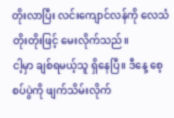တိုးလာပြီး လင်းကျောင်လန်ကို လေသံတိုးတိုးဖြင့် မေးလိုက်သည်။
ငါ့မှာ ချစ်ရမယ့်သူ ရှိနေပြီ။ ဒီနေ့ စေ့စပ်ပွဲကို ဖျက်သိမ်းလိုက်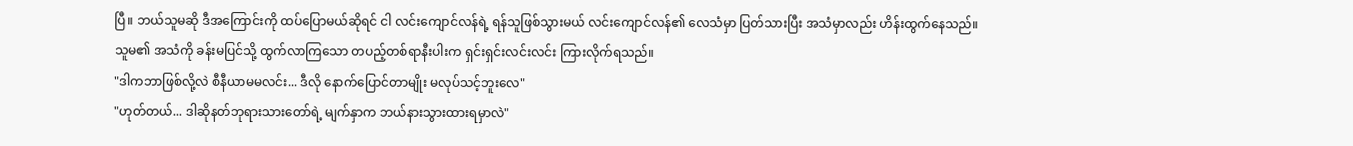ပြီ။ ဘယ်သူမဆို ဒီအကြောင်းကို ထပ်ပြောမယ်ဆိုရင် ငါ လင်းကျောင်လန်ရဲ့ ရန်သူဖြစ်သွားမယ် လင်းကျောင်လန်၏ လေသံမှာ ပြတ်သားပြီး အသံမှာလည်း ဟိန်းထွက်နေသည်။
သူမ၏ အသံကို ခန်းမပြင်သို့ ထွက်လာကြသော တပည့်တစ်ရာနီးပါးက ရှင်းရှင်းလင်းလင်း ကြားလိုက်ရသည်။
"ဒါကဘာဖြစ်လို့လဲ စီနီယာမမလင်း... ဒီလို နောက်ပြောင်တာမျိုး မလုပ်သင့်ဘူးလေ"
"ဟုတ်တယ်... ဒါဆိုနတ်ဘုရားသားတော်ရဲ့ မျက်နှာက ဘယ်နားသွားထားရမှာလဲ"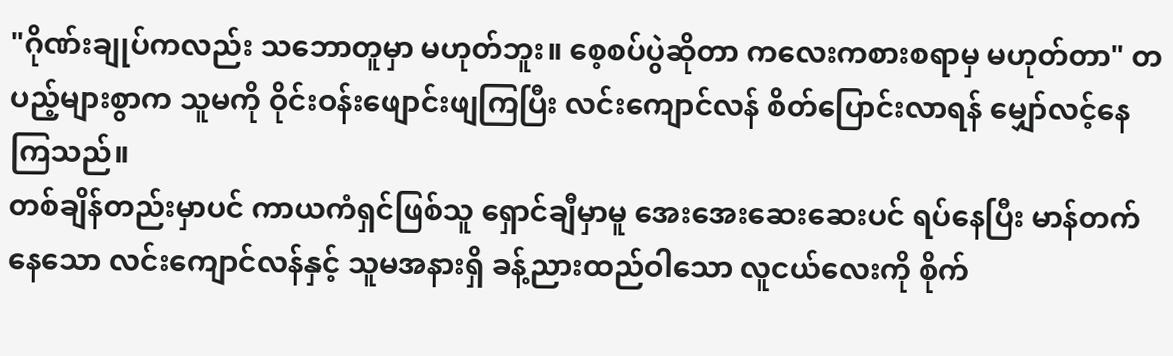"ဂိုဏ်းချုပ်ကလည်း သဘောတူမှာ မဟုတ်ဘူး။ စေ့စပ်ပွဲဆိုတာ ကလေးကစားစရာမှ မဟုတ်တာ" တပည့်များစွာက သူမကို ဝိုင်းဝန်းဖျောင်းဖျကြပြီး လင်းကျောင်လန် စိတ်ပြောင်းလာရန် မျှော်လင့်နေကြသည်။
တစ်ချိန်တည်းမှာပင် ကာယကံရှင်ဖြစ်သူ ရှောင်ချီမှာမူ အေးအေးဆေးဆေးပင် ရပ်နေပြီး မာန်တက်နေသော လင်းကျောင်လန်နှင့် သူမအနားရှိ ခန့်ညားထည်ဝါသော လူငယ်လေးကို စိုက်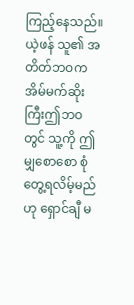ကြည့်နေသည်။
ယဲ့ဖန် သူ၏ အတိတ်ဘဝက အိမ်မက်ဆိုးကြီးဤဘဝတွင် သူ့ကို ဤမျှစောစော စုံတွေ့ရလိမ့်မည်ဟု ရှောင်ချီ မ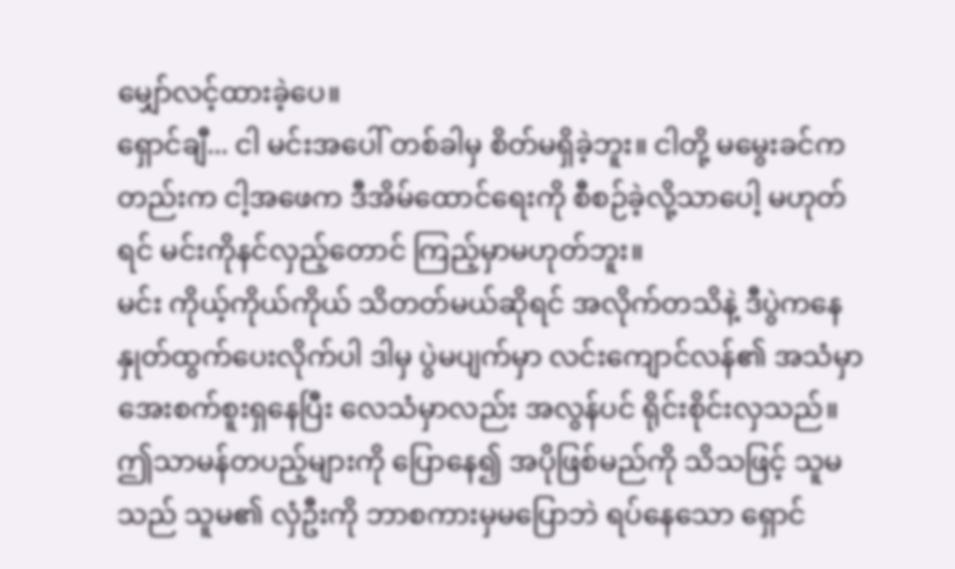မျှော်လင့်ထားခဲ့ပေ။
ရှောင်ချီ... ငါ မင်းအပေါ် တစ်ခါမှ စိတ်မရှိခဲ့ဘူး။ ငါတို့ မမွေးခင်ကတည်းက ငါ့အဖေက ဒီအိမ်ထောင်ရေးကို စီစဉ်ခဲ့လို့သာပေါ့ မဟုတ်ရင် မင်းကိုနင်လှည့်တောင် ကြည့်မှာမဟုတ်ဘူး။
မင်း ကိုယ့်ကိုယ်ကိုယ် သိတတ်မယ်ဆိုရင် အလိုက်တသိနဲ့ ဒီပွဲကနေ နှုတ်ထွက်ပေးလိုက်ပါ ဒါမှ ပွဲမပျက်မှာ လင်းကျောင်လန်၏ အသံမှာ အေးစက်စူးရှနေပြီး လေသံမှာလည်း အလွန်ပင် ရိုင်းစိုင်းလှသည်။
ဤသာမန်တပည့်များကို ပြောနေ၍ အပိုဖြစ်မည်ကို သိသဖြင့် သူမသည် သူမ၏ လှံဦးကို ဘာစကားမှမပြောဘဲ ရပ်နေသော ရှောင်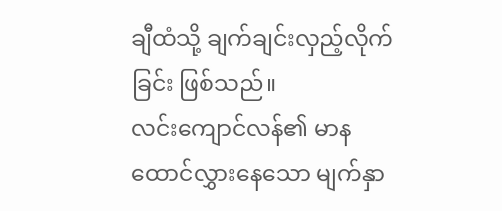ချီထံသို့ ချက်ချင်းလှည့်လိုက်ခြင်း ဖြစ်သည်။
လင်းကျောင်လန်၏ မာနထောင်လွှားနေသော မျက်နှာ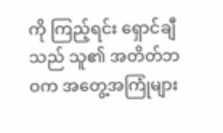ကို ကြည့်ရင်း ရှောင်ချီသည် သူ၏ အတိတ်ဘဝက အတွေ့အကြုံများ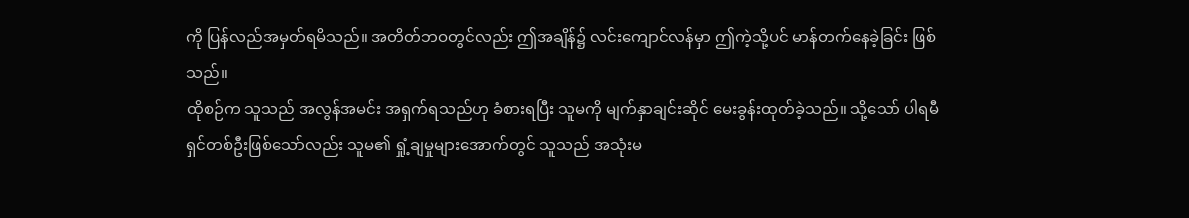ကို ပြန်လည်အမှတ်ရမိသည်။ အတိတ်ဘဝတွင်လည်း ဤအချိန်၌ လင်းကျောင်လန်မှာ ဤကဲ့သို့ပင် မာန်တက်နေခဲ့ခြင်း ဖြစ်သည်။
ထိုစဉ်က သူသည် အလွန်အမင်း အရှက်ရသည်ဟု ခံစားရပြီး သူမကို မျက်နှာချင်းဆိုင် မေးခွန်းထုတ်ခဲ့သည်။ သို့သော် ပါရမီရှင်တစ်ဦးဖြစ်သော်လည်း သူမ၏ ရှုံ့ချမှုများအောက်တွင် သူသည် အသုံးမ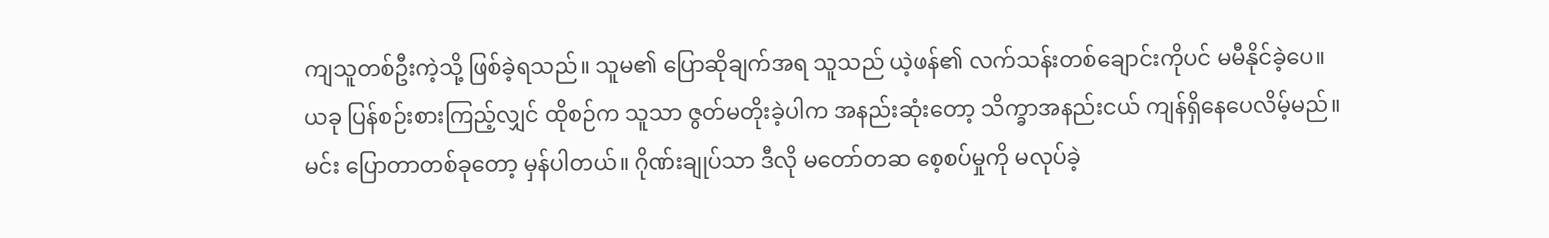ကျသူတစ်ဦးကဲ့သို့ ဖြစ်ခဲ့ရသည်။ သူမ၏ ပြောဆိုချက်အရ သူသည် ယဲ့ဖန်၏ လက်သန်းတစ်ချောင်းကိုပင် မမီနိုင်ခဲ့ပေ။
ယခု ပြန်စဉ်းစားကြည့်လျှင် ထိုစဉ်က သူသာ ဇွတ်မတိုးခဲ့ပါက အနည်းဆုံးတော့ သိက္ခာအနည်းငယ် ကျန်ရှိနေပေလိမ့်မည်။
မင်း ပြောတာတစ်ခုတော့ မှန်ပါတယ်။ ဂိုဏ်းချုပ်သာ ဒီလို မတော်တဆ စေ့စပ်မှုကို မလုပ်ခဲ့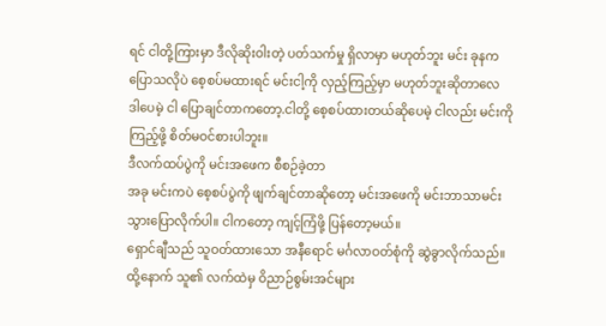ရင် ငါတို့ကြားမှာ ဒီလိုဆိုးဝါးတဲ့ ပတ်သက်မှု ရှိလာမှာ မဟုတ်ဘူး မင်း ခုနက ပြောသလိုပဲ စေ့စပ်မထားရင် မင်းငါ့ကို လှည့်ကြည့်မှာ မဟုတ်ဘူးဆိုတာလေ
ဒါပေမဲ့ ငါ ပြောချင်တာကတော့.ငါတို့ စေ့စပ်ထားတယ်ဆိုပေမဲ့ ငါလည်း မင်းကို ကြည့်ဖို့ စိတ်မဝင်စားပါဘူး။
ဒီလက်ထပ်ပွဲကို မင်းအဖေက စီစဉ်ခဲ့တာ
အခု မင်းကပဲ စေ့စပ်ပွဲကို ဖျက်ချင်တာဆိုတော့ မင်းအဖေကို မင်းဘာသာမင်း သွားပြောလိုက်ပါ။ ငါကတော့ ကျင့်ကြံဖို့ ပြန်တော့မယ်။
ရှောင်ချီသည် သူဝတ်ထားသော အနီရောင် မင်္ဂလာဝတ်စုံကို ဆွဲခွာလိုက်သည်။ ထို့နောက် သူ၏ လက်ထဲမှ ဝိညာဉ်စွမ်းအင်များ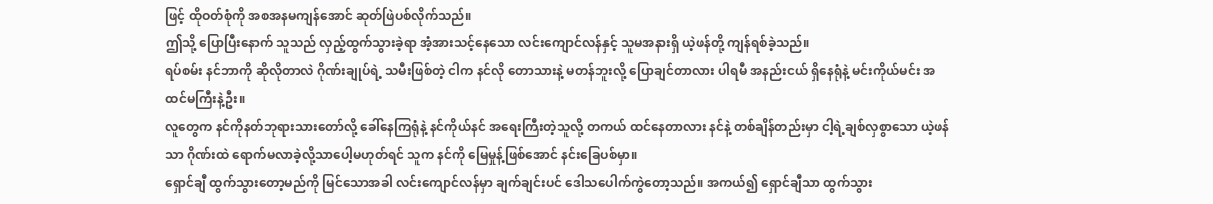ဖြင့် ထိုဝတ်စုံကို အစအနမကျန်အောင် ဆုတ်ဖြဲပစ်လိုက်သည်။
ဤသို့ ပြောပြီးနောက် သူသည် လှည့်ထွက်သွားခဲ့ရာ အံ့အားသင့်နေသော လင်းကျောင်လန်နှင့် သူမအနားရှိ ယဲ့ဖန်တို့ ကျန်ရစ်ခဲ့သည်။
ရပ်စမ်း နင်ဘာကို ဆိုလိုတာလဲ ဂိုဏ်းချုပ်ရဲ့ သမီးဖြစ်တဲ့ ငါက နင်လို တောသားနဲ့ မတန်ဘူးလို့ ပြောချင်တာလား ပါရမီ အနည်းငယ် ရှိနေရုံနဲ့ မင်းကိုယ်မင်း အထင်မကြီးနဲ့ဦး။
လူတွေက နင်ကိုနတ်ဘုရားသားတော်လို့ ခေါ်နေကြရုံနဲ့ နင်ကိုယ်နင် အရေးကြီးတဲ့သူလို့ တကယ် ထင်နေတာလား နင်နဲ့ တစ်ချိန်တည်းမှာ ငါ့ရဲ့ချစ်လှစွာသော ယဲ့ဖန်သာ ဂိုဏ်းထဲ ရောက်မလာခဲ့လို့သာပေါ့မဟုတ်ရင် သူက နင်ကို မြေမှုန့်ဖြစ်အောင် နင်းခြေပစ်မှာ။
ရှောင်ချီ ထွက်သွားတော့မည်ကို မြင်သောအခါ လင်းကျောင်လန်မှာ ချက်ချင်းပင် ဒေါသပေါက်ကွဲတော့သည်။ အကယ်၍ ရှောင်ချီသာ ထွက်သွား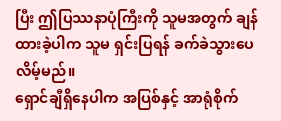ပြီး ဤပြဿနာပုံကြီးကို သူမအတွက် ချန်ထားခဲ့ပါက သူမ ရှင်းပြရန် ခက်ခဲသွားပေလိမ့်မည်။
ရှောင်ချီရှိနေပါက အပြစ်နှင့် အာရုံစိုက်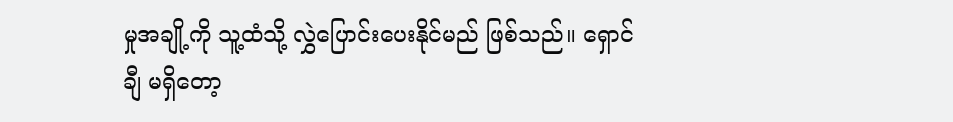မှုအချို့ကို သူ့ထံသို့ လွှဲပြောင်းပေးနိုင်မည် ဖြစ်သည်။ ရှောင်ချီ မရှိတော့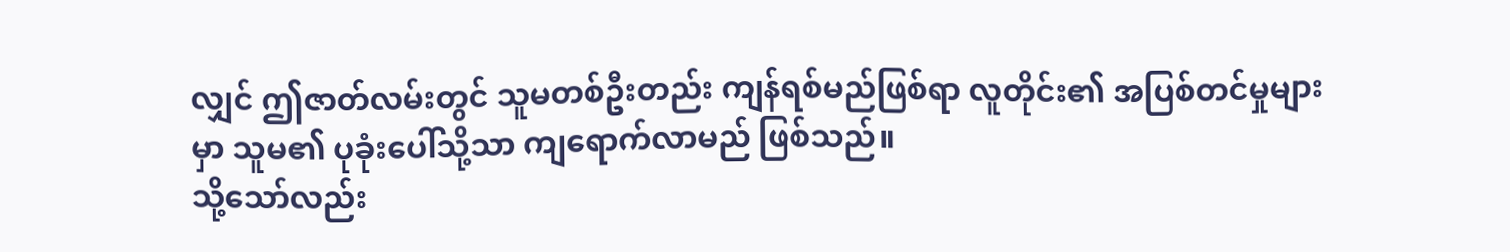လျှင် ဤဇာတ်လမ်းတွင် သူမတစ်ဦးတည်း ကျန်ရစ်မည်ဖြစ်ရာ လူတိုင်း၏ အပြစ်တင်မှုများမှာ သူမ၏ ပုခုံးပေါ်သို့သာ ကျရောက်လာမည် ဖြစ်သည်။
သို့သော်လည်း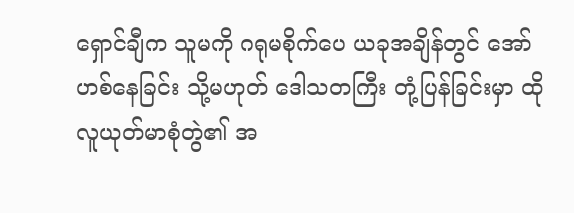ရှောင်ချီက သူမကို ဂရုမစိုက်ပေ ယခုအချိန်တွင် အော်ဟစ်နေခြင်း သို့မဟုတ် ဒေါသတကြီး တုံ့ပြန်ခြင်းမှာ ထိုလူယုတ်မာစုံတွဲ၏ အ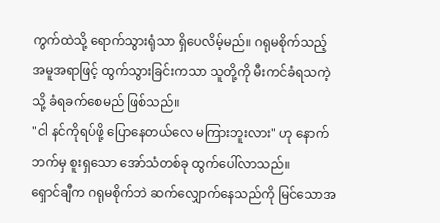ကွက်ထဲသို့ ရောက်သွားရုံသာ ရှိပေလိမ့်မည်။ ဂရုမစိုက်သည့် အမူအရာဖြင့် ထွက်သွားခြင်းကသာ သူတို့ကို မီးကင်ခံရသကဲ့သို့ ခံရခက်စေမည် ဖြစ်သည်။
"ငါ နင်ကိုရပ်ဖို့ ပြောနေတယ်လေ မကြားဘူးလား" ဟု နောက်ဘက်မှ စူးရှသော အော်သံတစ်ခု ထွက်ပေါ်လာသည်။
ရှောင်ချီက ဂရုမစိုက်ဘဲ ဆက်လျှောက်နေသည်ကို မြင်သောအ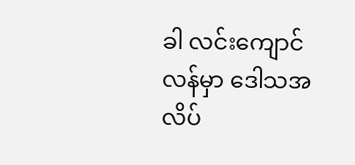ခါ လင်းကျောင်လန်မှာ ဒေါသအလိပ်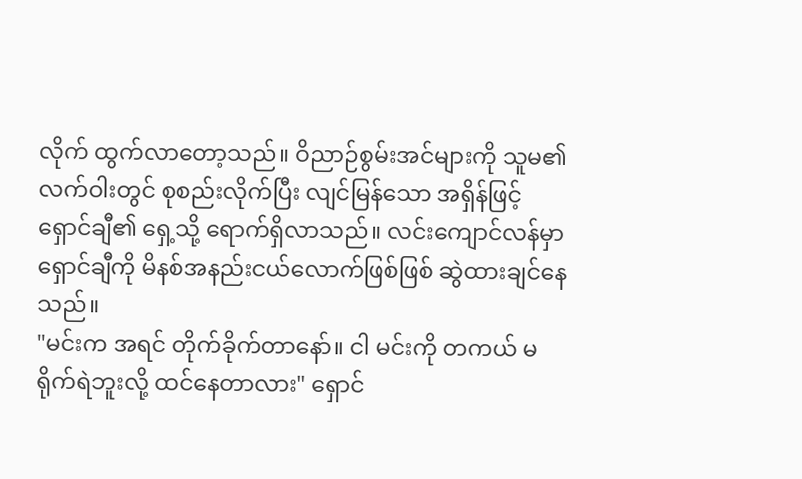လိုက် ထွက်လာတော့သည်။ ဝိညာဉ်စွမ်းအင်များကို သူမ၏ လက်ဝါးတွင် စုစည်းလိုက်ပြီး လျင်မြန်သော အရှိန်ဖြင့် ရှောင်ချီ၏ ရှေ့သို့ ရောက်ရှိလာသည်။ လင်းကျောင်လန်မှာ ရှောင်ချီကို မိနစ်အနည်းငယ်လောက်ဖြစ်ဖြစ် ဆွဲထားချင်နေသည်။
"မင်းက အရင် တိုက်ခိုက်တာနော်။ ငါ မင်းကို တကယ် မရိုက်ရဲဘူးလို့ ထင်နေတာလား" ရှောင်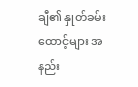ချီ၏ နှုတ်ခမ်းထောင့်များ အနည်း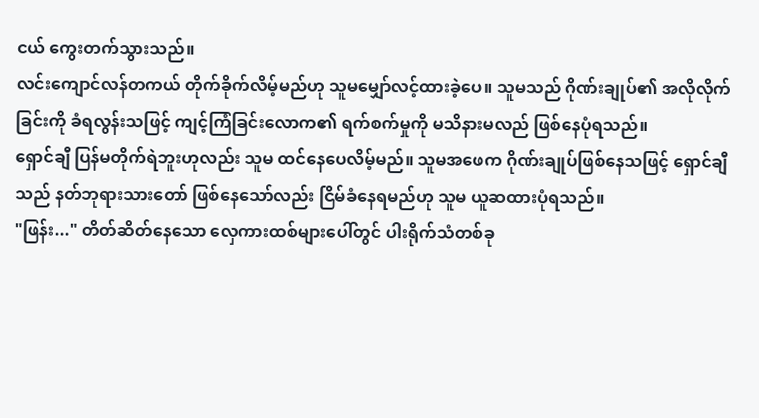ငယ် ကွေးတက်သွားသည်။
လင်းကျောင်လန်တကယ် တိုက်ခိုက်လိမ့်မည်ဟု သူမမျှော်လင့်ထားခဲ့ပေ။ သူမသည် ဂိုဏ်းချုပ်၏ အလိုလိုက်ခြင်းကို ခံရလွန်းသဖြင့် ကျင့်ကြံခြင်းလောက၏ ရက်စက်မှုကို မသိနားမလည် ဖြစ်နေပုံရသည်။
ရှောင်ချီ ပြန်မတိုက်ရဲဘူးဟုလည်း သူမ ထင်နေပေလိမ့်မည်။ သူမအဖေက ဂိုဏ်းချုပ်ဖြစ်နေသဖြင့် ရှောင်ချီသည် နတ်ဘုရားသားတော် ဖြစ်နေသော်လည်း ငြိမ်ခံနေရမည်ဟု သူမ ယူဆထားပုံရသည်။
"ဖြန်း..." တိတ်ဆိတ်နေသော လှေကားထစ်များပေါ်တွင် ပါးရိုက်သံတစ်ခု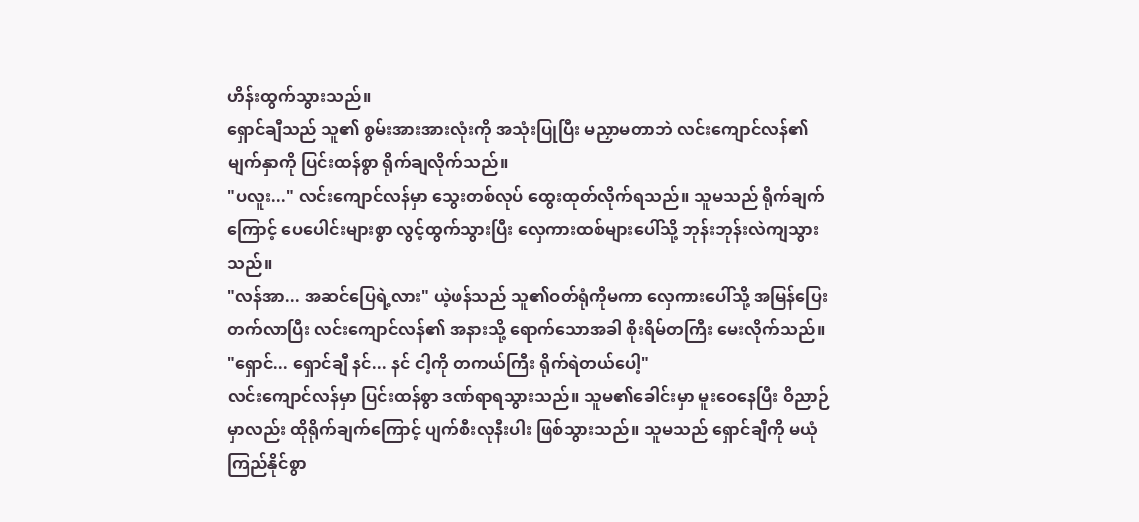ဟိန်းထွက်သွားသည်။
ရှောင်ချီသည် သူ၏ စွမ်းအားအားလုံးကို အသုံးပြုပြီး မညှာမတာဘဲ လင်းကျောင်လန်၏ မျက်နှာကို ပြင်းထန်စွာ ရိုက်ချလိုက်သည်။
"ပလူး..." လင်းကျောင်လန်မှာ သွေးတစ်လုပ် ထွေးထုတ်လိုက်ရသည်။ သူမသည် ရိုက်ချက်ကြောင့် ပေပေါင်းများစွာ လွင့်ထွက်သွားပြီး လှေကားထစ်များပေါ်သို့ ဘုန်းဘုန်းလဲကျသွားသည်။
"လန်အာ... အဆင်ပြေရဲ့လား" ယဲ့ဖန်သည် သူ၏ဝတ်ရုံကိုမကာ လှေကားပေါ်သို့ အမြန်ပြေးတက်လာပြီး လင်းကျောင်လန်၏ အနားသို့ ရောက်သောအခါ စိုးရိမ်တကြီး မေးလိုက်သည်။
"ရှောင်... ရှောင်ချီ နင်... နင် ငါ့ကို တကယ်ကြီး ရိုက်ရဲတယ်ပေါ့"
လင်းကျောင်လန်မှာ ပြင်းထန်စွာ ဒဏ်ရာရသွားသည်။ သူမ၏ခေါင်းမှာ မူးဝေနေပြီး ဝိညာဉ်မှာလည်း ထိုရိုက်ချက်ကြောင့် ပျက်စီးလုနီးပါး ဖြစ်သွားသည်။ သူမသည် ရှောင်ချီကို မယုံကြည်နိုင်စွာ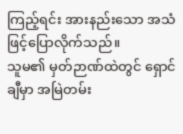ကြည့်ရင်း အားနည်းသော အသံဖြင့်ပြောလိုက်သည်။
သူမ၏ မှတ်ဉာဏ်ထဲတွင် ရှောင်ချီမှာ အမြဲတမ်း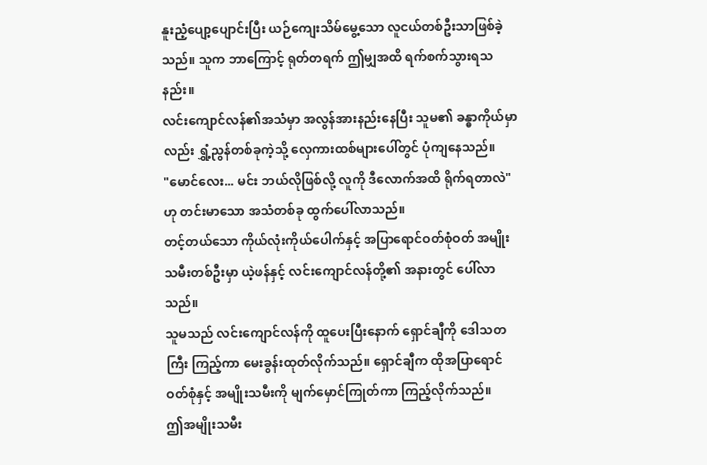နူးညံ့ပျော့ပျောင်းပြီး ယဉ်ကျေးသိမ်မွေ့သော လူငယ်တစ်ဦးသာဖြစ်ခဲ့သည်။ သူက ဘာကြောင့် ရုတ်တရက် ဤမျှအထိ ရက်စက်သွားရသနည်း။
လင်းကျောင်လန်၏အသံမှာ အလွန်အားနည်းနေပြီး သူမ၏ ခန္ဓာကိုယ်မှာလည်း ရွှံ့ညွန်တစ်ခုကဲ့သို့ လှေကားထစ်များပေါ်တွင် ပုံကျနေသည်။
"မောင်လေး... မင်း ဘယ်လိုဖြစ်လို့ လူကို ဒီလောက်အထိ ရိုက်ရတာလဲ" ဟု တင်းမာသော အသံတစ်ခု ထွက်ပေါ်လာသည်။
တင့်တယ်သော ကိုယ်လုံးကိုယ်ပေါက်နှင့် အပြာရောင်ဝတ်စုံဝတ် အမျိုးသမီးတစ်ဦးမှာ ယဲ့ဖန်နှင့် လင်းကျောင်လန်တို့၏ အနားတွင် ပေါ်လာသည်။
သူမသည် လင်းကျောင်လန်ကို ထူပေးပြီးနောက် ရှောင်ချီကို ဒေါသတကြီး ကြည့်ကာ မေးခွန်းထုတ်လိုက်သည်။ ရှောင်ချီက ထိုအပြာရောင်ဝတ်စုံနှင့် အမျိုးသမီးကို မျက်မှောင်ကြုတ်ကာ ကြည့်လိုက်သည်။
ဤအမျိုးသမီး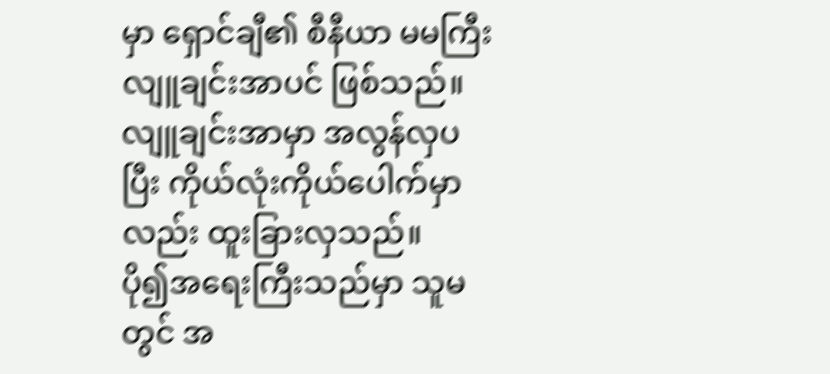မှာ ရှောင်ချီ၏ စီနီယာ မမကြီး လျူချင်းအာပင် ဖြစ်သည်။ လျူချင်းအာမှာ အလွန်လှပပြီး ကိုယ်လုံးကိုယ်ပေါက်မှာလည်း ထူးခြားလှသည်။
ပို၍အရေးကြီးသည်မှာ သူမတွင် အ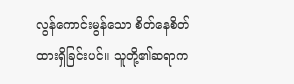လွန်ကောင်းမွန်သော စိတ်နေစိတ်ထားရှိခြင်းပင်။ သူတို့၏ဆရာက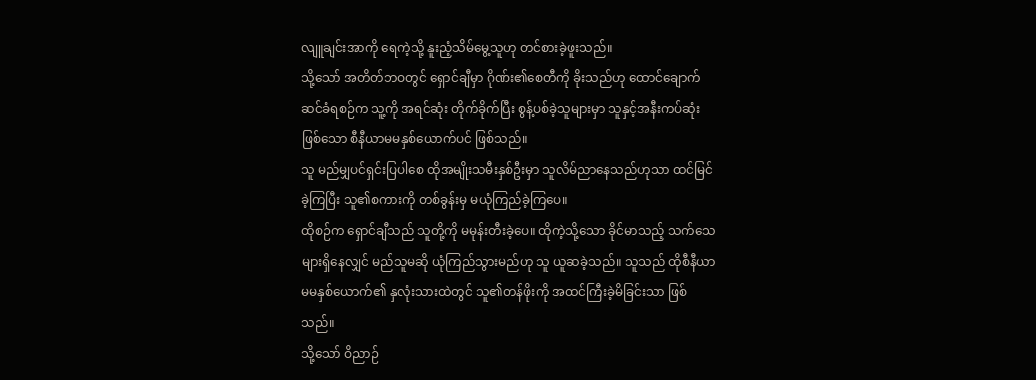လျူချင်းအာကို ရေကဲ့သို့ နူးညံ့သိမ်မွေ့သူဟု တင်စားခဲ့ဖူးသည်။
သို့သော် အတိတ်ဘဝတွင် ရှောင်ချီမှာ ဂိုဏ်း၏စေတီကို ခိုးသည်ဟု ထောင်ချောက်ဆင်ခံရစဉ်က သူ့ကို အရင်ဆုံး တိုက်ခိုက်ပြီး စွန့်ပစ်ခဲ့သူများမှာ သူနှင့်အနီးကပ်ဆုံးဖြစ်သော စီနီယာမမနှစ်ယောက်ပင် ဖြစ်သည်။
သူ မည်မျှပင်ရှင်းပြပါစေ ထိုအမျိုးသမီးနှစ်ဦးမှာ သူလိမ်ညာနေသည်ဟုသာ ထင်မြင်ခဲ့ကြပြီး သူ၏စကားကို တစ်ခွန်းမှ မယုံကြည်ခဲ့ကြပေ။
ထိုစဉ်က ရှောင်ချီသည် သူတို့ကို မမုန်းတီးခဲ့ပေ။ ထိုကဲ့သို့သော ခိုင်မာသည့် သက်သေများရှိနေလျှင် မည်သူမဆို ယုံကြည်သွားမည်ဟု သူ ယူဆခဲ့သည်။ သူသည် ထိုစီနီယာမမနှစ်ယောက်၏ နှလုံးသားထဲတွင် သူ၏တန်ဖိုးကို အထင်ကြီးခဲ့မိခြင်းသာ ဖြစ်သည်။
သို့သော် ဝိညာဉ်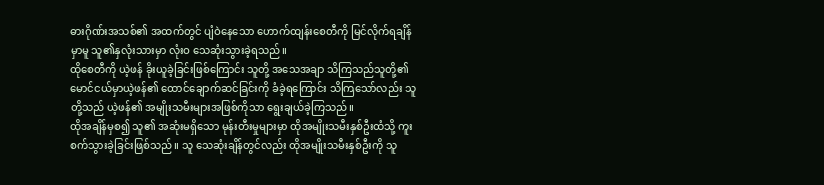ဓားဂိုဏ်းအသစ်၏ အထက်တွင် ပျံဝဲနေသော ဟောက်ထျန်းစေတီကို မြင်လိုက်ရချိန်မှာမူ သူ၏နှလုံးသားမှာ လုံးဝ သေဆုံးသွားခဲ့ရသည်။
ထိုစေတီကို ယဲ့ဖန် ခိုးယူခဲ့ခြင်းဖြစ်ကြောင်း သူတို့ အသေအချာ သိကြသည်သူတို့၏ မောင်ငယ်မှာယဲ့ဖန်၏ ထောင်ချောက်ဆင်ခြင်းကို ခံခဲ့ရကြောင်း သိကြသော်လည်း သူတို့သည် ယဲ့ဖန်၏ အမျိုးသမီးများအဖြစ်ကိုသာ ရွေးချယ်ခဲ့ကြသည်။
ထိုအချိန်မှစ၍ သူ၏ အဆုံးမရှိသော မုန်းတီးမှုများမှာ ထိုအမျိုးသမီးနှစ်ဦးထံသို့ ကူးစက်သွားခဲ့ခြင်းဖြစ်သည်။ သူ သေဆုံးချိန်တွင်လည်း ထိုအမျိုးသမီးနှစ်ဦးကို သူ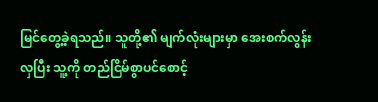မြင်တွေ့ခဲ့ရသည်။ သူတို့၏ မျက်လုံးများမှာ အေးစက်လွန်းလှပြီး သူ့ကို တည်ငြိမ်စွာပင်စောင့်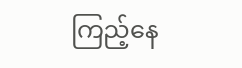ကြည့်နေ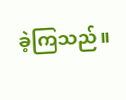ခဲ့ကြသည်။